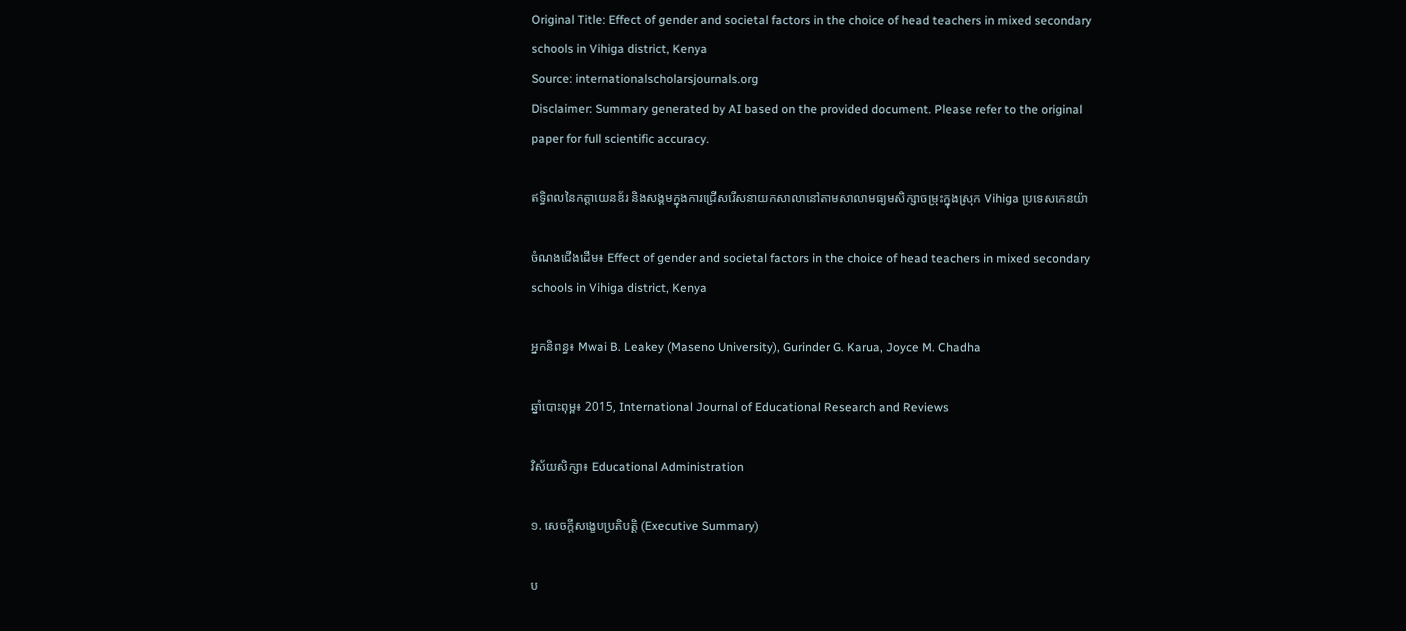Original Title: Effect of gender and societal factors in the choice of head teachers in mixed secondary schools in Vihiga district, Kenya
Source: internationalscholarsjournals.org
Disclaimer: Summary generated by AI based on the provided document. Please refer to the original paper for full scientific accuracy.

ឥទ្ធិពលនៃកត្តាយេនឌ័រ និងសង្គមក្នុងការជ្រើសរើសនាយកសាលានៅតាមសាលាមធ្យមសិក្សាចម្រុះក្នុងស្រុក Vihiga ប្រទេសកេនយ៉ា

ចំណងជើងដើម៖ Effect of gender and societal factors in the choice of head teachers in mixed secondary schools in Vihiga district, Kenya

អ្នកនិពន្ធ៖ Mwai B. Leakey (Maseno University), Gurinder G. Karua, Joyce M. Chadha

ឆ្នាំបោះពុម្ព៖ 2015, International Journal of Educational Research and Reviews

វិស័យសិក្សា៖ Educational Administration

១. សេចក្តីសង្ខេបប្រតិបត្តិ (Executive Summary)

ប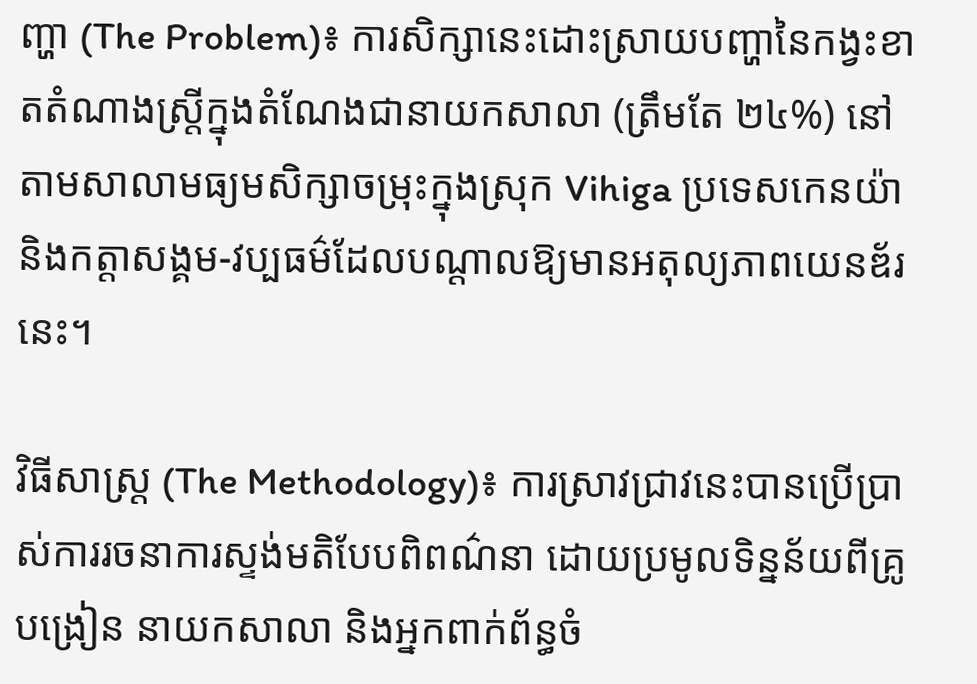ញ្ហា (The Problem)៖ ការសិក្សានេះដោះស្រាយបញ្ហានៃកង្វះខាតតំណាងស្ត្រីក្នុងតំណែងជានាយកសាលា (ត្រឹមតែ ២៤%) នៅតាមសាលាមធ្យមសិក្សាចម្រុះក្នុងស្រុក Vihiga ប្រទេសកេនយ៉ា និងកត្តាសង្គម-វប្បធម៌ដែលបណ្តាលឱ្យមានអតុល្យភាពយេនឌ័រនេះ។

វិធីសាស្ត្រ (The Methodology)៖ ការស្រាវជ្រាវនេះបានប្រើប្រាស់ការរចនាការស្ទង់មតិបែបពិពណ៌នា ដោយប្រមូលទិន្នន័យពីគ្រូបង្រៀន នាយកសាលា និងអ្នកពាក់ព័ន្ធចំ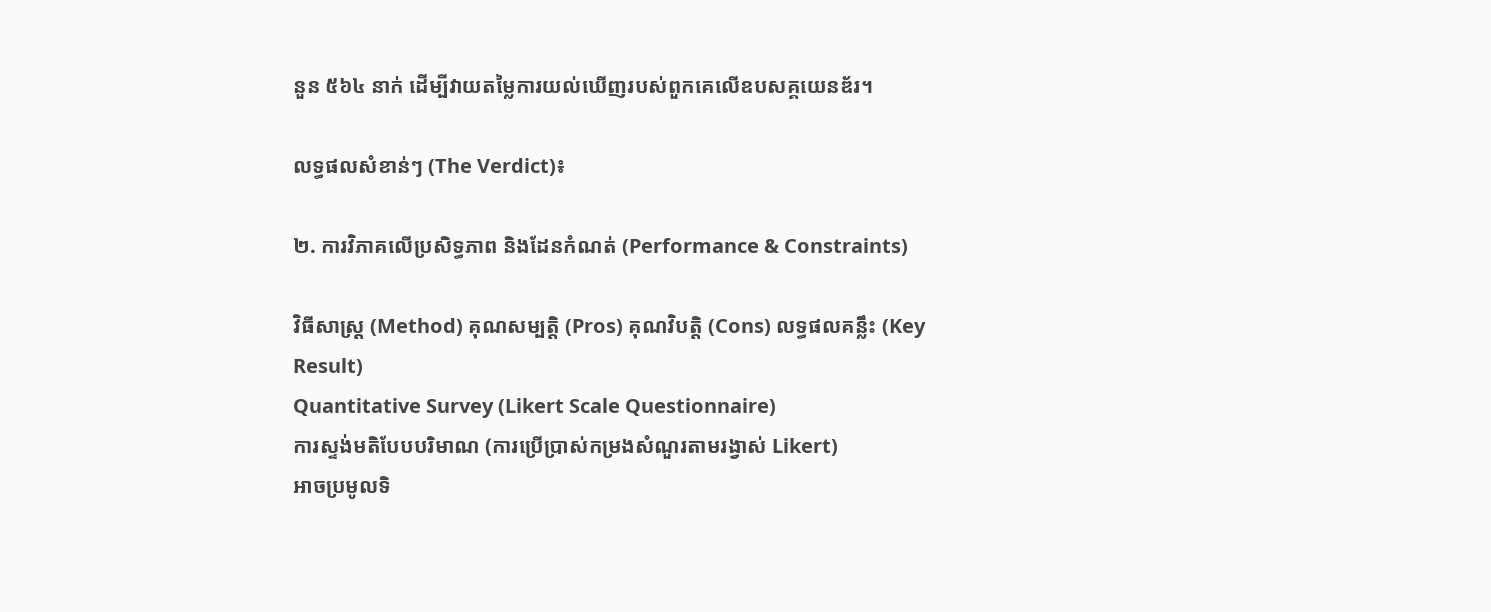នួន ៥៦៤ នាក់ ដើម្បីវាយតម្លៃការយល់ឃើញរបស់ពួកគេលើឧបសគ្គយេនឌ័រ។

លទ្ធផលសំខាន់ៗ (The Verdict)៖

២. ការវិភាគលើប្រសិទ្ធភាព និងដែនកំណត់ (Performance & Constraints)

វិធីសាស្ត្រ (Method) គុណសម្បត្តិ (Pros) គុណវិបត្តិ (Cons) លទ្ធផលគន្លឹះ (Key Result)
Quantitative Survey (Likert Scale Questionnaire)
ការស្ទង់មតិបែបបរិមាណ (ការប្រើប្រាស់កម្រងសំណួរតាមរង្វាស់ Likert)
អាចប្រមូលទិ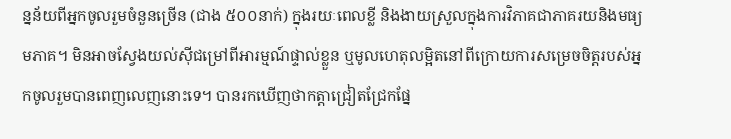ន្នន័យពីអ្នកចូលរួមចំនួនច្រើន (ជាង ៥០០នាក់) ក្នុងរយៈពេលខ្លី និងងាយស្រួលក្នុងការវិភាគជាភាគរយនិងមធ្យមភាគ។ មិនអាចស្វែងយល់ស៊ីជម្រៅពីអារម្មណ៍ផ្ទាល់ខ្លួន ឬមូលហេតុលម្អិតនៅពីក្រោយការសម្រេចចិត្តរបស់អ្នកចូលរួមបានពេញលេញនោះទេ។ បានរកឃើញថាកត្តាជ្រៀតជ្រែកផ្នែ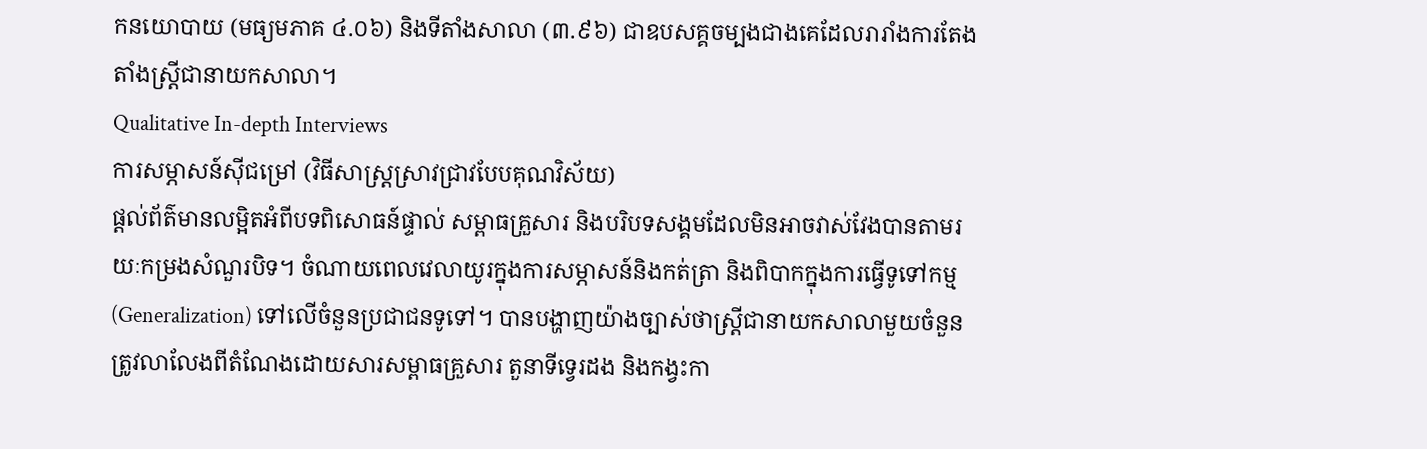កនយោបាយ (មធ្យមភាគ ៤.០៦) និងទីតាំងសាលា (៣.៩៦) ជាឧបសគ្គចម្បងជាងគេដែលរារាំងការតែងតាំងស្ត្រីជានាយកសាលា។
Qualitative In-depth Interviews
ការសម្ភាសន៍ស៊ីជម្រៅ (វិធីសាស្ត្រស្រាវជ្រាវបែបគុណវិស័យ)
ផ្តល់ព័ត៌មានលម្អិតអំពីបទពិសោធន៍ផ្ទាល់ សម្ពាធគ្រួសារ និងបរិបទសង្គមដែលមិនអាចវាស់វែងបានតាមរយៈកម្រងសំណួរបិទ។ ចំណាយពេលវេលាយូរក្នុងការសម្ភាសន៍និងកត់ត្រា និងពិបាកក្នុងការធ្វើទូទៅកម្ម (Generalization) ទៅលើចំនួនប្រជាជនទូទៅ។ បានបង្ហាញយ៉ាងច្បាស់ថាស្ត្រីជានាយកសាលាមួយចំនួនត្រូវលាលែងពីតំណែងដោយសារសម្ពាធគ្រួសារ តួនាទីទ្វេរដង និងកង្វះកា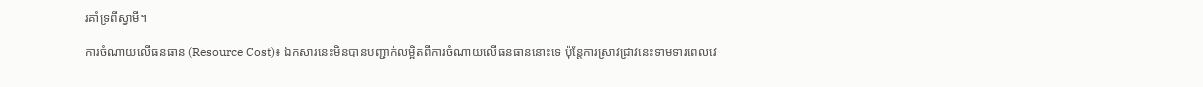រគាំទ្រពីស្វាមី។

ការចំណាយលើធនធាន (Resource Cost)៖ ឯកសារនេះមិនបានបញ្ជាក់លម្អិតពីការចំណាយលើធនធាននោះទេ ប៉ុន្តែការស្រាវជ្រាវនេះទាមទារពេលវេ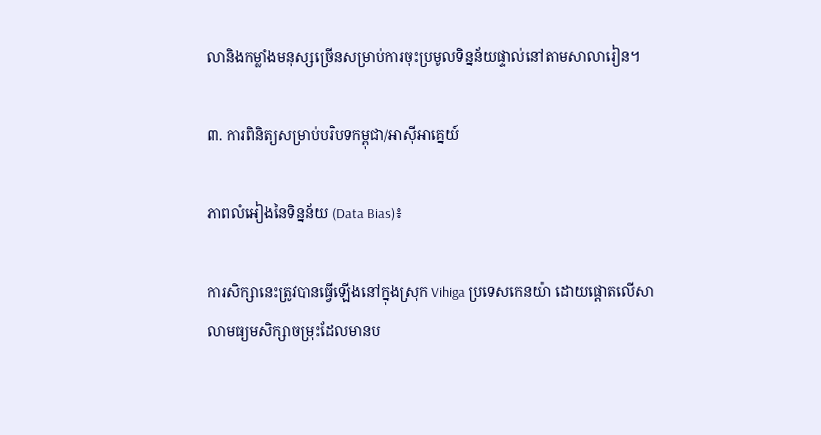លានិងកម្លាំងមនុស្សច្រើនសម្រាប់ការចុះប្រមូលទិន្នន័យផ្ទាល់នៅតាមសាលារៀន។

៣. ការពិនិត្យសម្រាប់បរិបទកម្ពុជា/អាស៊ីអាគ្នេយ៍

ភាពលំអៀងនៃទិន្នន័យ (Data Bias)៖

ការសិក្សានេះត្រូវបានធ្វើឡើងនៅក្នុងស្រុក Vihiga ប្រទេសកេនយ៉ា ដោយផ្តោតលើសាលាមធ្យមសិក្សាចម្រុះដែលមានប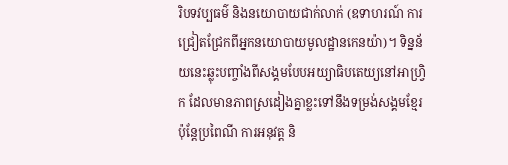រិបទវប្បធម៌ និងនយោបាយជាក់លាក់ (ឧទាហរណ៍ ការជ្រៀតជ្រែកពីអ្នកនយោបាយមូលដ្ឋានកេនយ៉ា)។ ទិន្នន័យនេះឆ្លុះបញ្ចាំងពីសង្គមបែបអយ្យាធិបតេយ្យនៅអាហ្វ្រិក ដែលមានភាពស្រដៀងគ្នាខ្លះទៅនឹងទម្រង់សង្គមខ្មែរ ប៉ុន្តែប្រពៃណី ការអនុវត្ត និ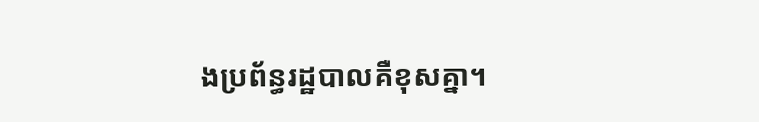ងប្រព័ន្ធរដ្ឋបាលគឺខុសគ្នា។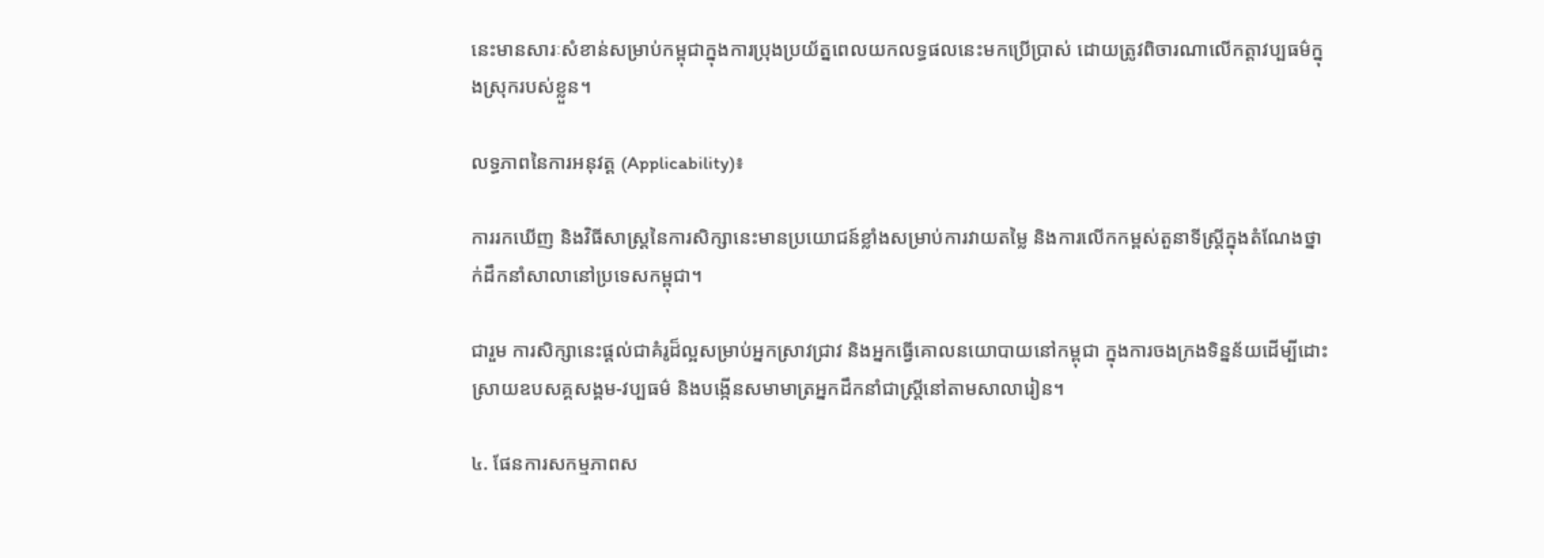នេះមានសារៈសំខាន់សម្រាប់កម្ពុជាក្នុងការប្រុងប្រយ័ត្នពេលយកលទ្ធផលនេះមកប្រើប្រាស់ ដោយត្រូវពិចារណាលើកត្តាវប្បធម៌ក្នុងស្រុករបស់ខ្លួន។

លទ្ធភាពនៃការអនុវត្ត (Applicability)៖

ការរកឃើញ និងវិធីសាស្ត្រនៃការសិក្សានេះមានប្រយោជន៍ខ្លាំងសម្រាប់ការវាយតម្លៃ និងការលើកកម្ពស់តួនាទីស្ត្រីក្នុងតំណែងថ្នាក់ដឹកនាំសាលានៅប្រទេសកម្ពុជា។

ជារួម ការសិក្សានេះផ្តល់ជាគំរូដ៏ល្អសម្រាប់អ្នកស្រាវជ្រាវ និងអ្នកធ្វើគោលនយោបាយនៅកម្ពុជា ក្នុងការចងក្រងទិន្នន័យដើម្បីដោះស្រាយឧបសគ្គសង្គម-វប្បធម៌ និងបង្កើនសមាមាត្រអ្នកដឹកនាំជាស្ត្រីនៅតាមសាលារៀន។

៤. ផែនការសកម្មភាពស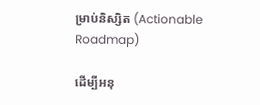ម្រាប់និស្សិត (Actionable Roadmap)

ដើម្បីអនុ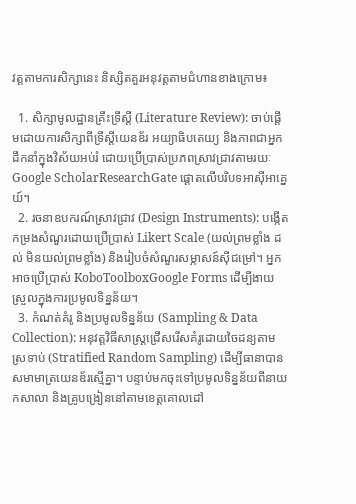វត្តតាមការសិក្សានេះ និស្សិតគួរអនុវត្តតាមជំហានខាងក្រោម៖

  1. សិក្សាមូលដ្ឋានគ្រឹះទ្រឹស្តី (Literature Review): ចាប់ផ្តើមដោយការសិក្សាពីទ្រឹស្តីយេនឌ័រ អយ្យាធិបតេយ្យ និងភាពជាអ្នកដឹកនាំក្នុងវិស័យអប់រំ ដោយប្រើប្រាស់ប្រភពស្រាវជ្រាវតាមរយៈ Google ScholarResearchGate ផ្តោតលើបរិបទអាស៊ីអាគ្នេយ៍។
  2. រចនាឧបករណ៍ស្រាវជ្រាវ (Design Instruments): បង្កើតកម្រងសំណួរដោយប្រើប្រាស់ Likert Scale (យល់ព្រមខ្លាំង ដល់ មិនយល់ព្រមខ្លាំង) និងរៀបចំសំណួរសម្ភាសន៍ស៊ីជម្រៅ។ អ្នកអាចប្រើប្រាស់ KoboToolboxGoogle Forms ដើម្បីងាយស្រួលក្នុងការប្រមូលទិន្នន័យ។
  3. កំណត់គំរូ និងប្រមូលទិន្នន័យ (Sampling & Data Collection): អនុវត្តវិធីសាស្ត្រជ្រើសរើសគំរូដោយចៃដន្យតាមស្រទាប់ (Stratified Random Sampling) ដើម្បីធានាបានសមាមាត្រយេនឌ័រស្មើគ្នា។ បន្ទាប់មកចុះទៅប្រមូលទិន្នន័យពីនាយកសាលា និងគ្រូបង្រៀននៅតាមខេត្តគោលដៅ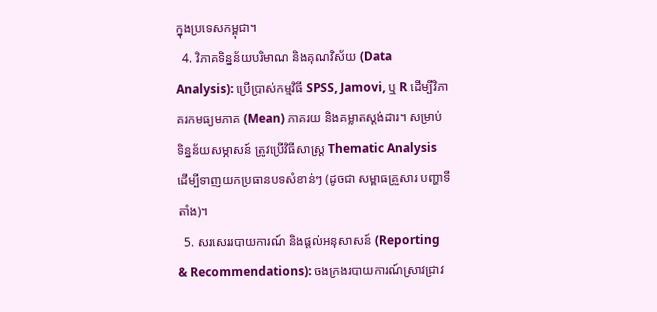ក្នុងប្រទេសកម្ពុជា។
  4. វិភាគទិន្នន័យបរិមាណ និងគុណវិស័យ (Data Analysis): ប្រើប្រាស់កម្មវិធី SPSS, Jamovi, ឬ R ដើម្បីវិភាគរកមធ្យមភាគ (Mean) ភាគរយ និងគម្លាតស្តង់ដារ។ សម្រាប់ទិន្នន័យសម្ភាសន៍ ត្រូវប្រើវិធីសាស្ត្រ Thematic Analysis ដើម្បីទាញយកប្រធានបទសំខាន់ៗ (ដូចជា សម្ពាធគ្រួសារ បញ្ហាទីតាំង)។
  5. សរសេររបាយការណ៍ និងផ្តល់អនុសាសន៍ (Reporting & Recommendations): ចងក្រងរបាយការណ៍ស្រាវជ្រាវ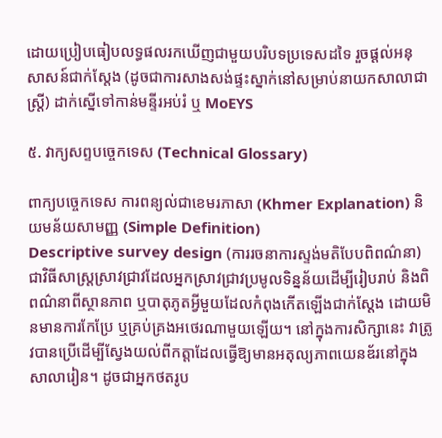ដោយប្រៀបធៀបលទ្ធផលរកឃើញជាមួយបរិបទប្រទេសដទៃ រួចផ្តល់អនុសាសន៍ជាក់ស្តែង (ដូចជាការសាងសង់ផ្ទះស្នាក់នៅសម្រាប់នាយកសាលាជាស្ត្រី) ដាក់ស្នើទៅកាន់មន្ទីរអប់រំ ឬ MoEYS

៥. វាក្យសព្ទបច្ចេកទេស (Technical Glossary)

ពាក្យបច្ចេកទេស ការពន្យល់ជាខេមរភាសា (Khmer Explanation) និយមន័យសាមញ្ញ (Simple Definition)
Descriptive survey design (ការរចនាការស្ទង់មតិបែបពិពណ៌នា) ជាវិធីសាស្ត្រស្រាវជ្រាវដែលអ្នកស្រាវជ្រាវប្រមូលទិន្នន័យដើម្បីរៀបរាប់ និងពិពណ៌នាពីស្ថានភាព ឬបាតុភូតអ្វីមួយដែលកំពុងកើតឡើងជាក់ស្តែង ដោយមិនមានការកែប្រែ ឬគ្រប់គ្រងអថេរណាមួយឡើយ។ នៅក្នុងការសិក្សានេះ វាត្រូវបានប្រើដើម្បីស្វែងយល់ពីកត្តាដែលធ្វើឱ្យមានអតុល្យភាពយេនឌ័រនៅក្នុងសាលារៀន។ ដូចជាអ្នកថតរូប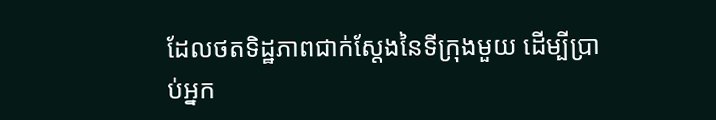ដែលថតទិដ្ឋភាពជាក់ស្តែងនៃទីក្រុងមួយ ដើម្បីប្រាប់អ្នក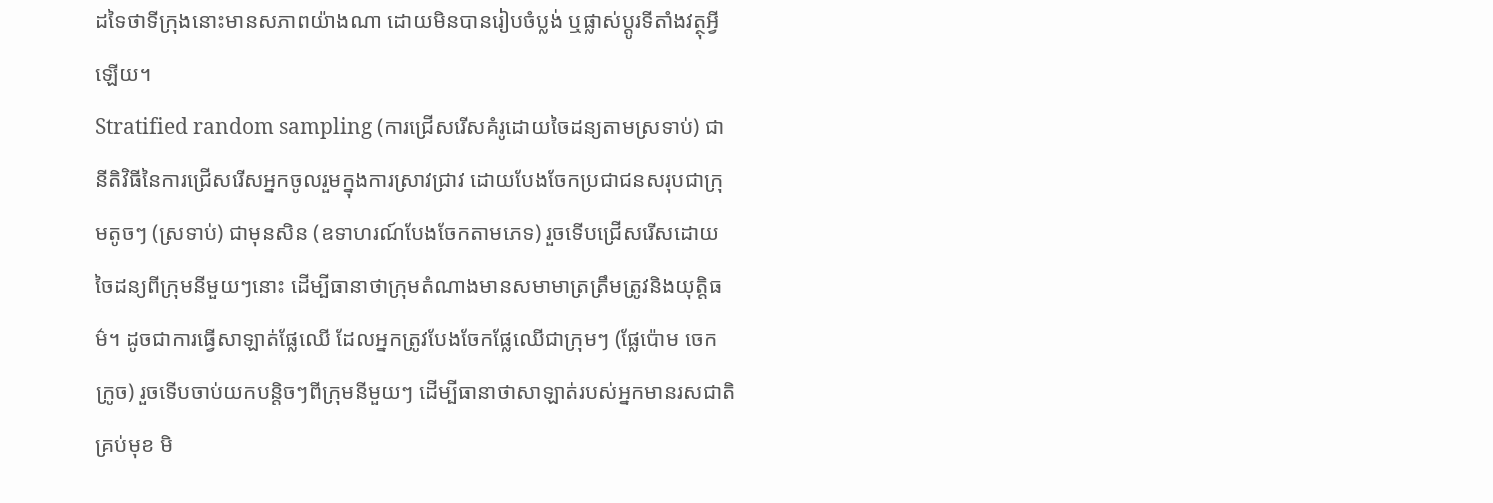ដទៃថាទីក្រុងនោះមានសភាពយ៉ាងណា ដោយមិនបានរៀបចំប្លង់ ឬផ្លាស់ប្តូរទីតាំងវត្ថុអ្វីឡើយ។
Stratified random sampling (ការជ្រើសរើសគំរូដោយចៃដន្យតាមស្រទាប់) ជានីតិវិធីនៃការជ្រើសរើសអ្នកចូលរួមក្នុងការស្រាវជ្រាវ ដោយបែងចែកប្រជាជនសរុបជាក្រុមតូចៗ (ស្រទាប់) ជាមុនសិន (ឧទាហរណ៍បែងចែកតាមភេទ) រួចទើបជ្រើសរើសដោយចៃដន្យពីក្រុមនីមួយៗនោះ ដើម្បីធានាថាក្រុមតំណាងមានសមាមាត្រត្រឹមត្រូវនិងយុត្តិធម៌។ ដូចជាការធ្វើសាឡាត់ផ្លែឈើ ដែលអ្នកត្រូវបែងចែកផ្លែឈើជាក្រុមៗ (ផ្លែប៉ោម ចេក ក្រូច) រួចទើបចាប់យកបន្តិចៗពីក្រុមនីមួយៗ ដើម្បីធានាថាសាឡាត់របស់អ្នកមានរសជាតិគ្រប់មុខ មិ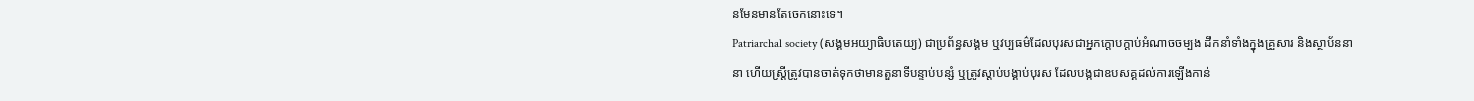នមែនមានតែចេកនោះទេ។
Patriarchal society (សង្គមអយ្យាធិបតេយ្យ) ជាប្រព័ន្ធសង្គម ឬវប្បធម៌ដែលបុរសជាអ្នកក្តោបក្តាប់អំណាចចម្បង ដឹកនាំទាំងក្នុងគ្រួសារ និងស្ថាប័ននានា ហើយស្ត្រីត្រូវបានចាត់ទុកថាមានតួនាទីបន្ទាប់បន្សំ ឬត្រូវស្តាប់បង្គាប់បុរស ដែលបង្កជាឧបសគ្គដល់ការឡើងកាន់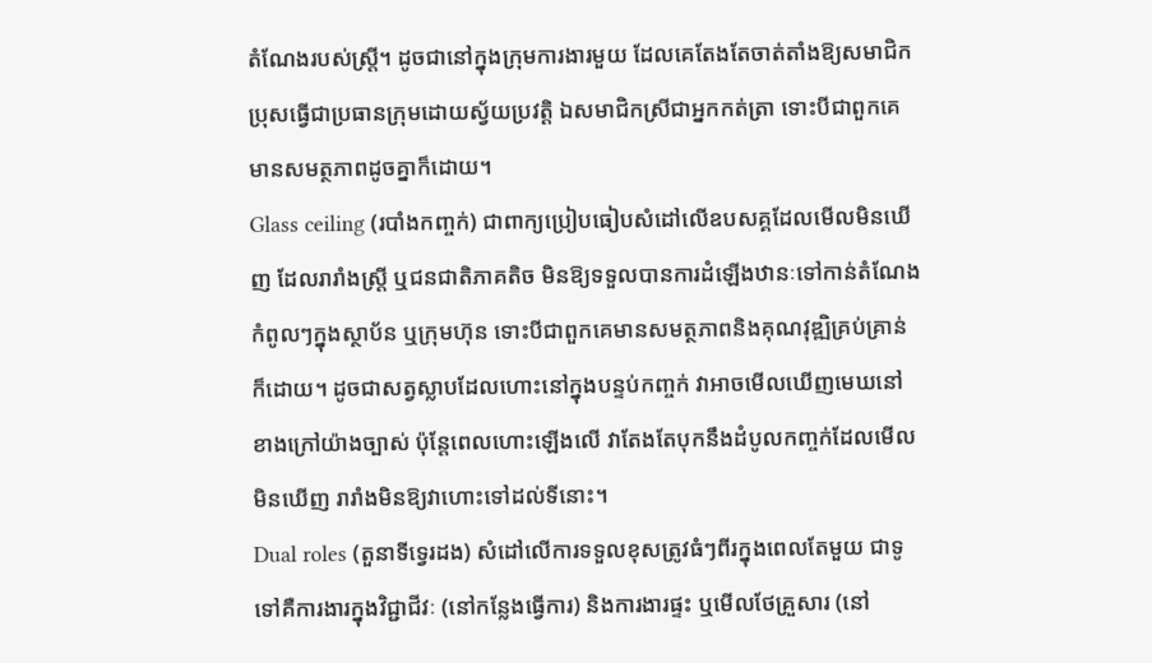តំណែងរបស់ស្ត្រី។ ដូចជានៅក្នុងក្រុមការងារមួយ ដែលគេតែងតែចាត់តាំងឱ្យសមាជិកប្រុសធ្វើជាប្រធានក្រុមដោយស្វ័យប្រវត្តិ ឯសមាជិកស្រីជាអ្នកកត់ត្រា ទោះបីជាពួកគេមានសមត្ថភាពដូចគ្នាក៏ដោយ។
Glass ceiling (របាំងកញ្ចក់) ជាពាក្យប្រៀបធៀបសំដៅលើឧបសគ្គដែលមើលមិនឃើញ ដែលរារាំងស្ត្រី ឬជនជាតិភាគតិច មិនឱ្យទទួលបានការដំឡើងឋានៈទៅកាន់តំណែងកំពូលៗក្នុងស្ថាប័ន ឬក្រុមហ៊ុន ទោះបីជាពួកគេមានសមត្ថភាពនិងគុណវុឌ្ឍិគ្រប់គ្រាន់ក៏ដោយ។ ដូចជាសត្វស្លាបដែលហោះនៅក្នុងបន្ទប់កញ្ចក់ វាអាចមើលឃើញមេឃនៅខាងក្រៅយ៉ាងច្បាស់ ប៉ុន្តែពេលហោះឡើងលើ វាតែងតែបុកនឹងដំបូលកញ្ចក់ដែលមើលមិនឃើញ រារាំងមិនឱ្យវាហោះទៅដល់ទីនោះ។
Dual roles (តួនាទីទ្វេរដង) សំដៅលើការទទួលខុសត្រូវធំៗពីរក្នុងពេលតែមួយ ជាទូទៅគឺការងារក្នុងវិជ្ជាជីវៈ (នៅកន្លែងធ្វើការ) និងការងារផ្ទះ ឬមើលថែគ្រួសារ (នៅ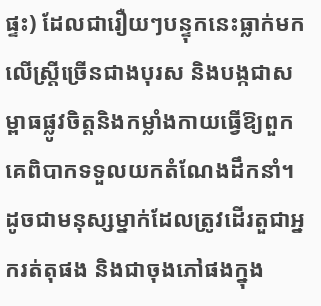ផ្ទះ) ដែលជារឿយៗបន្ទុកនេះធ្លាក់មកលើស្ត្រីច្រើនជាងបុរស និងបង្កជាសម្ពាធផ្លូវចិត្តនិងកម្លាំងកាយធ្វើឱ្យពួកគេពិបាកទទួលយកតំណែងដឹកនាំ។ ដូចជាមនុស្សម្នាក់ដែលត្រូវដើរតួជាអ្នករត់តុផង និងជាចុងភៅផងក្នុង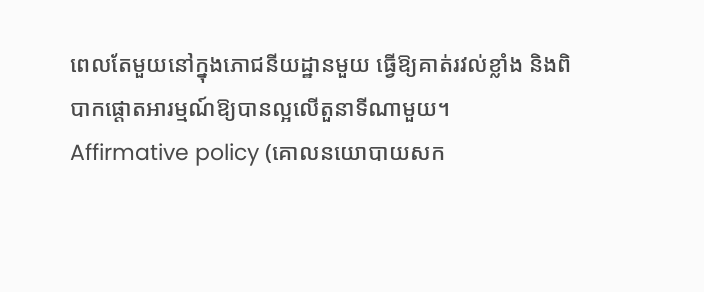ពេលតែមួយនៅក្នុងភោជនីយដ្ឋានមួយ ធ្វើឱ្យគាត់រវល់ខ្លាំង និងពិបាកផ្តោតអារម្មណ៍ឱ្យបានល្អលើតួនាទីណាមួយ។
Affirmative policy (គោលនយោបាយសក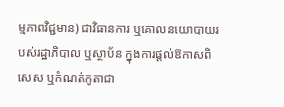ម្មភាពវិជ្ជមាន) ជាវិធានការ ឬគោលនយោបាយរបស់រដ្ឋាភិបាល ឬស្ថាប័ន ក្នុងការផ្តល់ឱកាសពិសេស ឬកំណត់កូតាជា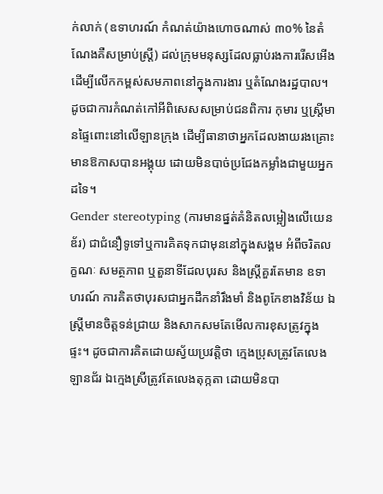ក់លាក់ (ឧទាហរណ៍ កំណត់យ៉ាងហោចណាស់ ៣០% នៃតំណែងគឺសម្រាប់ស្ត្រី) ដល់ក្រុមមនុស្សដែលធ្លាប់រងការរើសអើង ដើម្បីលើកកម្ពស់សមភាពនៅក្នុងការងារ ឬតំណែងរដ្ឋបាល។ ដូចជាការកំណត់កៅអីពិសេសសម្រាប់ជនពិការ កុមារ ឬស្ត្រីមានផ្ទៃពោះនៅលើឡានក្រុង ដើម្បីធានាថាអ្នកដែលងាយរងគ្រោះមានឱកាសបានអង្គុយ ដោយមិនបាច់ប្រជែងកម្លាំងជាមួយអ្នកដទៃ។
Gender stereotyping (ការមានផ្នត់គំនិតលម្អៀងលើយេនឌ័រ) ជាជំនឿទូទៅឬការគិតទុកជាមុននៅក្នុងសង្គម អំពីចរិតលក្ខណៈ សមត្ថភាព ឬតួនាទីដែលបុរស និងស្ត្រីគួរតែមាន ឧទាហរណ៍ ការគិតថាបុរសជាអ្នកដឹកនាំរឹងមាំ និងពូកែខាងវិន័យ ឯស្ត្រីមានចិត្តទន់ជ្រាយ និងសាកសមតែមើលការខុសត្រូវក្នុងផ្ទះ។ ដូចជាការគិតដោយស្វ័យប្រវត្តិថា ក្មេងប្រុសត្រូវតែលេងឡានជ័រ ឯក្មេងស្រីត្រូវតែលេងតុក្កតា ដោយមិនបា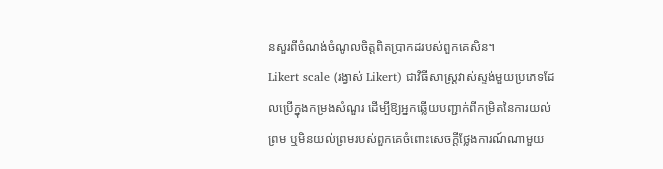នសួរពីចំណង់ចំណូលចិត្តពិតប្រាកដរបស់ពួកគេសិន។
Likert scale (រង្វាស់ Likert) ជាវិធីសាស្ត្រវាស់ស្ទង់មួយប្រភេទដែលប្រើក្នុងកម្រងសំណួរ ដើម្បីឱ្យអ្នកឆ្លើយបញ្ជាក់ពីកម្រិតនៃការយល់ព្រម ឬមិនយល់ព្រមរបស់ពួកគេចំពោះសេចក្តីថ្លែងការណ៍ណាមួយ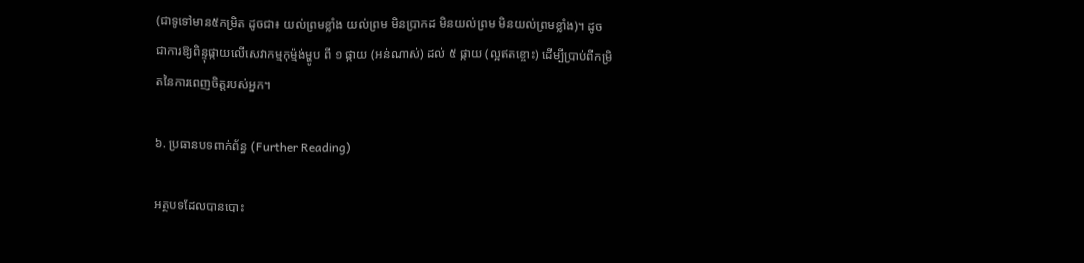(ជាទូទៅមាន៥កម្រិត ដូចជា៖ យល់ព្រមខ្លាំង យល់ព្រម មិនប្រាកដ មិនយល់ព្រម មិនយល់ព្រមខ្លាំង)។ ដូចជាការឱ្យពិន្ទុផ្កាយលើសេវាកម្មកុម្ម៉ង់ម្ហូប ពី ១ ផ្កាយ (អន់ណាស់) ដល់ ៥ ផ្កាយ (ល្អឥតខ្ចោះ) ដើម្បីប្រាប់ពីកម្រិតនៃការពេញចិត្តរបស់អ្នក។

៦. ប្រធានបទពាក់ព័ន្ធ (Further Reading)

អត្ថបទដែលបានបោះ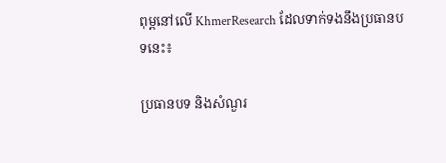ពុម្ពនៅលើ KhmerResearch ដែលទាក់ទងនឹងប្រធានបទនេះ៖

ប្រធានបទ និងសំណួរ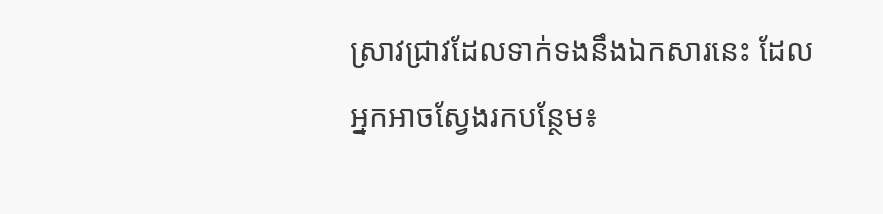ស្រាវជ្រាវដែលទាក់ទងនឹងឯកសារនេះ ដែលអ្នកអាចស្វែងរកបន្ថែម៖